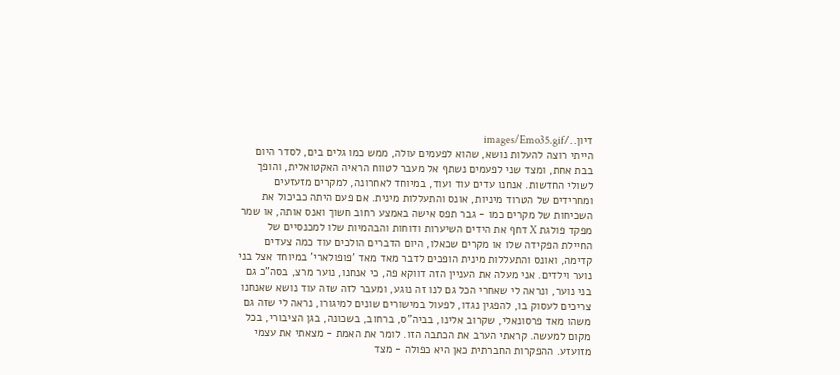דיון../images/Emo35.gif
הייתי רוצה להעלות נושא, שהוא לפעמים עולה, ממש כמו גלים בים, לסדר היום בבת אחת, ומצד שני לפעמים נשתף אל מעבר לטווח הראיה האקטואלית, והופך לשולי החדשות. אנחנו עדים עוד ועוד, במיוחד לאחרונה, למקרים מזעזעים ומחרידים של הטרוד מיניות, אונס והתעללות מינית. אם פעם היתה כביכול את השכיחות של מקרים כמו - גבר תפס אישה באמצע רחוב חשוך ואנס אותה, או שמר מפקד פולגת X דחף את הידים השיערות ודוחות והבהמיות שלו למכנסיים של החיילת הפקידה שלו או מקרים שכאלו, היום הדברים הולכים עוד כמה צעדים קדימה, ואונס והתעללות מינית הופכים לדבר מאד מאד 'פופולארי' במיוחד אצל בני נוער וילדים. אני מעלה את העניין הזה דווקא פה, כי אנחנו, נוער מרצ, בסה"כ גם בני נוער, ונראה לי שאחרי הכל גם לנו זה נוגע, ומעבר לזה שזה עוד נושא שאנחנו צריכים לעסוק בו, להפגין נגדו, לפעול במישורים שונים למיגורו, נראה לי שזה גם משהו מאד פרסונאלי, שקרוב אלינו, בביה"ס, ברחוב, בשכונה, בגן הציבורי, בכל מקום למעשה. קראתי הערב את הכתבה הזו. לומר את האמת - מצאתי את עצמי מזועזע. ההפקרות החברתית כאן היא כפולה - מצד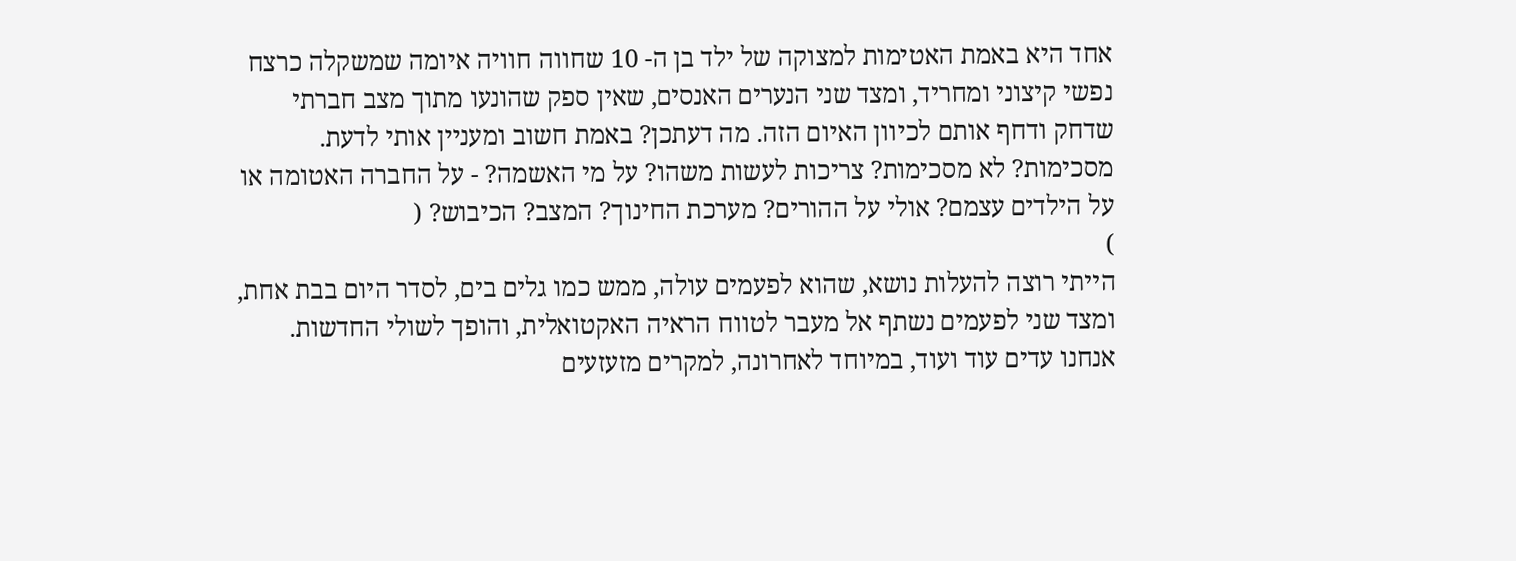אחד היא באמת האטימות למצוקה של ילד בן ה- 10 שחווה חוויה איומה שמשקלה כרצח נפשי קיצוני ומחריד, ומצד שני הנערים האנסים, שאין ספק שהונעו מתוך מצב חברתי שדחק ודחף אותם לכיוון האיום הזה. מה דעתכן? באמת חשוב ומעניין אותי לדעת. מסכימות? לא מסכימות? צריכות לעשות משהו? על מי האשמה? - על החברה האטומה או על הילדים עצמם? אולי על ההורים? מערכת החינוך? המצב? הכיבוש? (
)
הייתי רוצה להעלות נושא, שהוא לפעמים עולה, ממש כמו גלים בים, לסדר היום בבת אחת, ומצד שני לפעמים נשתף אל מעבר לטווח הראיה האקטואלית, והופך לשולי החדשות. אנחנו עדים עוד ועוד, במיוחד לאחרונה, למקרים מזעזעים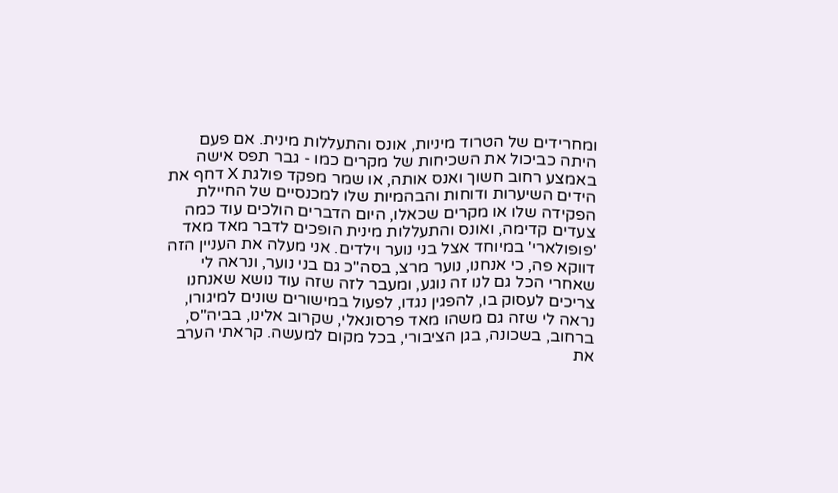ומחרידים של הטרוד מיניות, אונס והתעללות מינית. אם פעם היתה כביכול את השכיחות של מקרים כמו - גבר תפס אישה באמצע רחוב חשוך ואנס אותה, או שמר מפקד פולגת X דחף את הידים השיערות ודוחות והבהמיות שלו למכנסיים של החיילת הפקידה שלו או מקרים שכאלו, היום הדברים הולכים עוד כמה צעדים קדימה, ואונס והתעללות מינית הופכים לדבר מאד מאד 'פופולארי' במיוחד אצל בני נוער וילדים. אני מעלה את העניין הזה דווקא פה, כי אנחנו, נוער מרצ, בסה"כ גם בני נוער, ונראה לי שאחרי הכל גם לנו זה נוגע, ומעבר לזה שזה עוד נושא שאנחנו צריכים לעסוק בו, להפגין נגדו, לפעול במישורים שונים למיגורו, נראה לי שזה גם משהו מאד פרסונאלי, שקרוב אלינו, בביה"ס, ברחוב, בשכונה, בגן הציבורי, בכל מקום למעשה. קראתי הערב את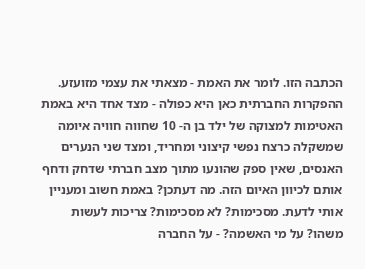הכתבה הזו. לומר את האמת - מצאתי את עצמי מזועזע. ההפקרות החברתית כאן היא כפולה - מצד אחד היא באמת האטימות למצוקה של ילד בן ה- 10 שחווה חוויה איומה שמשקלה כרצח נפשי קיצוני ומחריד, ומצד שני הנערים האנסים, שאין ספק שהונעו מתוך מצב חברתי שדחק ודחף אותם לכיוון האיום הזה. מה דעתכן? באמת חשוב ומעניין אותי לדעת. מסכימות? לא מסכימות? צריכות לעשות משהו? על מי האשמה? - על החברה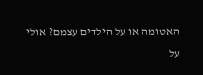האטומה או על הילדים עצמם? אולי על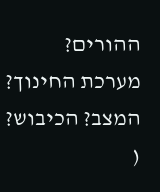ההורים? מערכת החינוך? המצב? הכיבוש? (